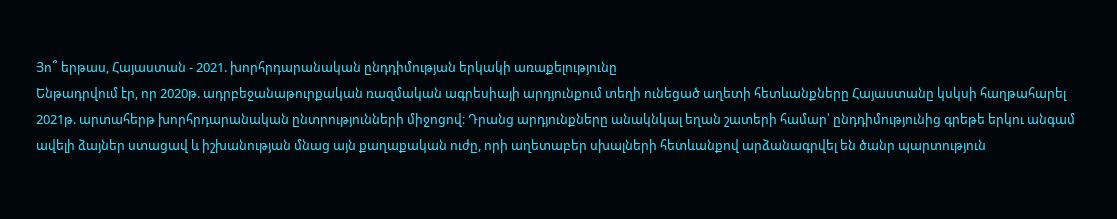Յո՞ երթաս, Հայաստան - 2021. խորհրդարանական ընդդիմության երկակի առաքելությունը
Ենթադրվում էր, որ 2020թ. ադրբեջանաթուրքական ռազմական ագրեսիայի արդյունքում տեղի ունեցած աղետի հետևանքները Հայաստանը կսկսի հաղթահարել 2021թ. արտահերթ խորհրդարանական ընտրությունների միջոցով։ Դրանց արդյունքները անակնկալ եղան շատերի համար՝ ընդդիմությունից գրեթե երկու անգամ ավելի ձայներ ստացավ և իշխանության մնաց այն քաղաքական ուժը, որի աղետաբեր սխալների հետևանքով արձանագրվել են ծանր պարտություն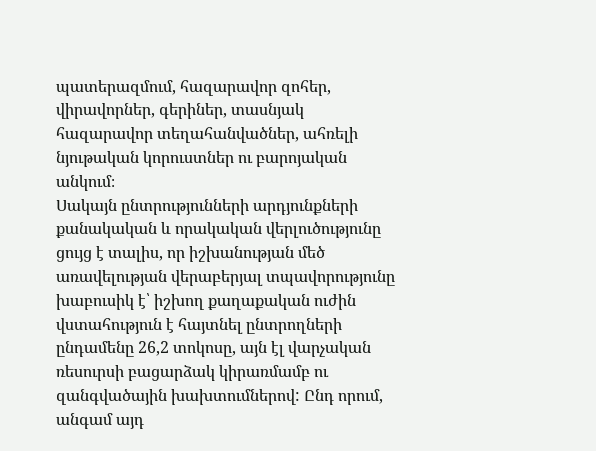պատերազմում, հազարավոր զոհեր, վիրավորներ, գերիներ, տասնյակ հազարավոր տեղահանվածներ, ահռելի նյութական կորուստներ ու բարոյական անկում։
Սակայն ընտրությունների արդյունքների քանակական և որակական վերլուծությունը ցույց է տալիս, որ իշխանության մեծ առավելության վերաբերյալ տպավորությունը խաբուսիկ է՝ իշխող քաղաքական ուժին վստահություն է հայտնել ընտրողների ընդամենը 26,2 տոկոսը, այն էլ վարչական ռեսուրսի բացարձակ կիրառմամբ ու զանգվածային խախտումներով: Ընդ որում, անգամ այդ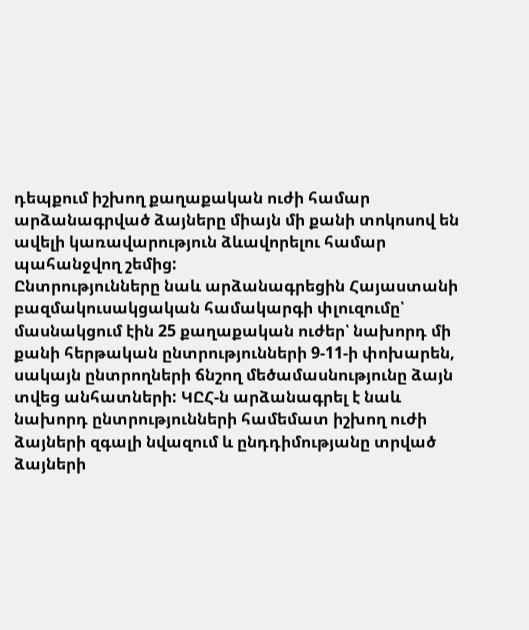դեպքում իշխող քաղաքական ուժի համար արձանագրված ձայները միայն մի քանի տոկոսով են ավելի կառավարություն ձևավորելու համար պահանջվող շեմից:
Ընտրությունները նաև արձանագրեցին Հայաստանի բազմակուսակցական համակարգի փլուզումը՝ մասնակցում էին 25 քաղաքական ուժեր՝ նախորդ մի քանի հերթական ընտրությունների 9-11-ի փոխարեն, սակայն ընտրողների ճնշող մեծամասնությունը ձայն տվեց անհատների: ԿԸՀ-ն արձանագրել է նաև նախորդ ընտրությունների համեմատ իշխող ուժի ձայների զգալի նվազում և ընդդիմությանը տրված ձայների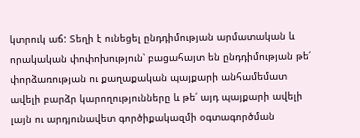կտրուկ աճ: Տեղի է ունեցել ընդդիմության արմատական և որակական փոփոխություն՝ բացահայտ են ընդդիմության թե՛ փորձառության ու քաղաքական պայքարի անհամեմատ ավելի բարձր կարողությունները և թե՛ այդ պայքարի ավելի լայն ու արդյունավետ գործիքակազմի օգտագործման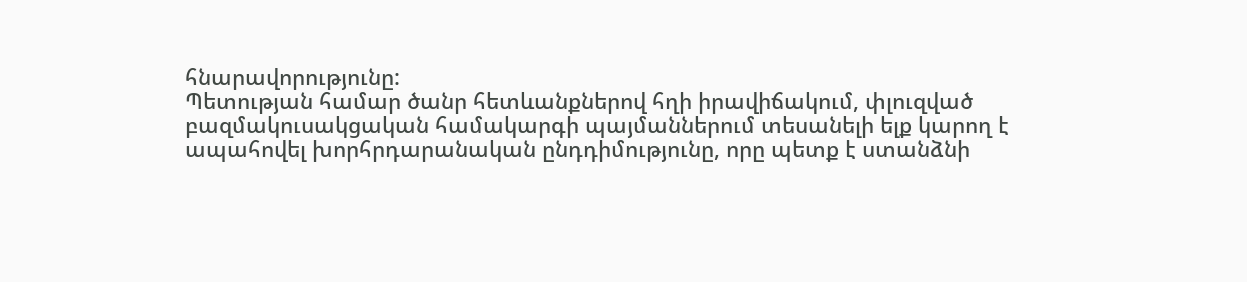հնարավորությունը:
Պետության համար ծանր հետևանքներով հղի իրավիճակում, փլուզված բազմակուսակցական համակարգի պայմաններում տեսանելի ելք կարող է ապահովել խորհրդարանական ընդդիմությունը, որը պետք է ստանձնի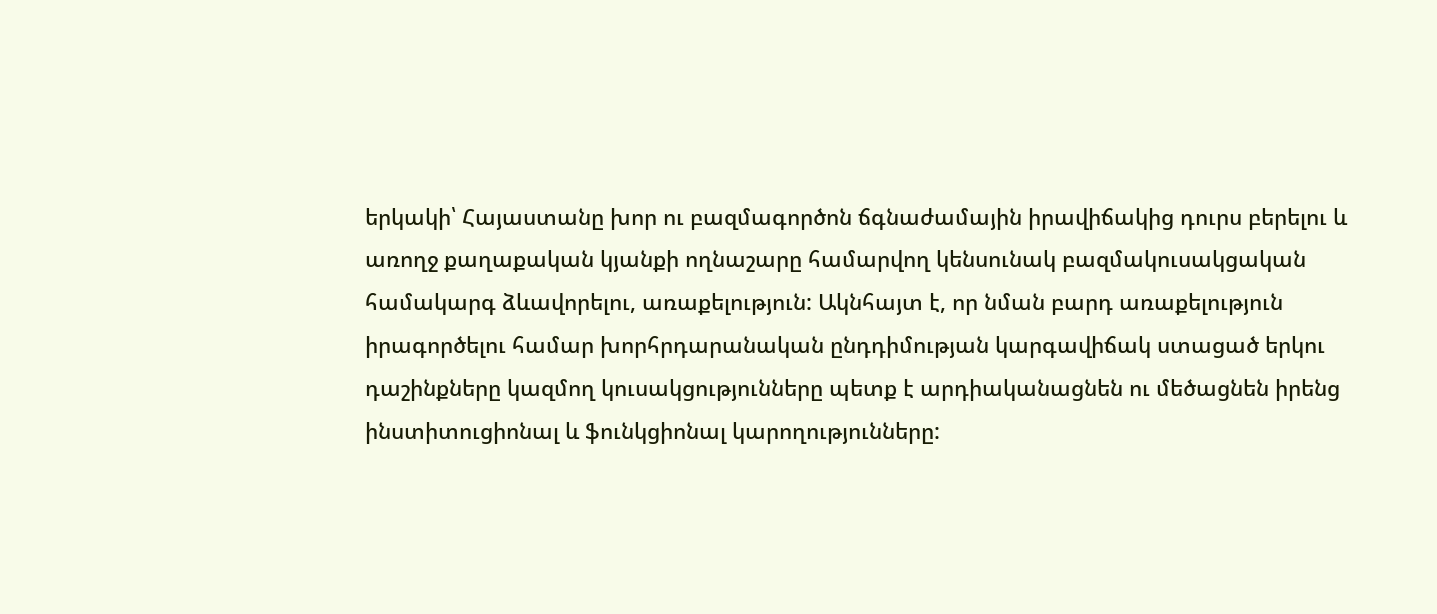երկակի՝ Հայաստանը խոր ու բազմագործոն ճգնաժամային իրավիճակից դուրս բերելու և առողջ քաղաքական կյանքի ողնաշարը համարվող կենսունակ բազմակուսակցական համակարգ ձևավորելու, առաքելություն: Ակնհայտ է, որ նման բարդ առաքելություն իրագործելու համար խորհրդարանական ընդդիմության կարգավիճակ ստացած երկու դաշինքները կազմող կուսակցությունները պետք է արդիականացնեն ու մեծացնեն իրենց ինստիտուցիոնալ և ֆունկցիոնալ կարողությունները: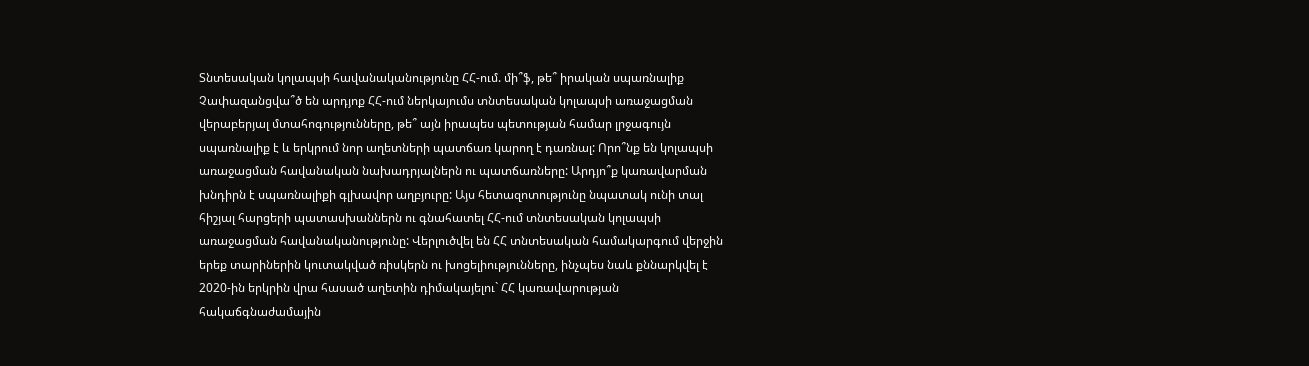Տնտեսական կոլապսի հավանականությունը ՀՀ-ում. մի՞ֆ, թե՞ իրական սպառնալիք
Չափազանցվա՞ծ են արդյոք ՀՀ-ում ներկայումս տնտեսական կոլապսի առաջացման վերաբերյալ մտահոգությունները, թե՞ այն իրապես պետության համար լրջագույն սպառնալիք է և երկրում նոր աղետների պատճառ կարող է դառնալ: Որո՞նք են կոլապսի առաջացման հավանական նախադրյալներն ու պատճառները: Արդյո՞ք կառավարման խնդիրն է սպառնալիքի գլխավոր աղբյուրը: Այս հետազոտությունը նպատակ ունի տալ հիշյալ հարցերի պատասխաններն ու գնահատել ՀՀ-ում տնտեսական կոլապսի առաջացման հավանականությունը: Վերլուծվել են ՀՀ տնտեսական համակարգում վերջին երեք տարիներին կուտակված ռիսկերն ու խոցելիությունները, ինչպես նաև քննարկվել է 2020-ին երկրին վրա հասած աղետին դիմակայելու` ՀՀ կառավարության հակաճգնաժամային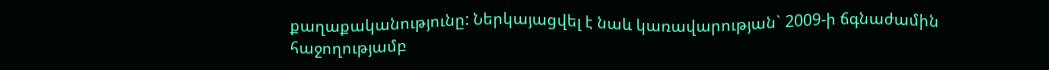քաղաքականությունը: Ներկայացվել է նաև կառավարության` 2009-ի ճգնաժամին հաջողությամբ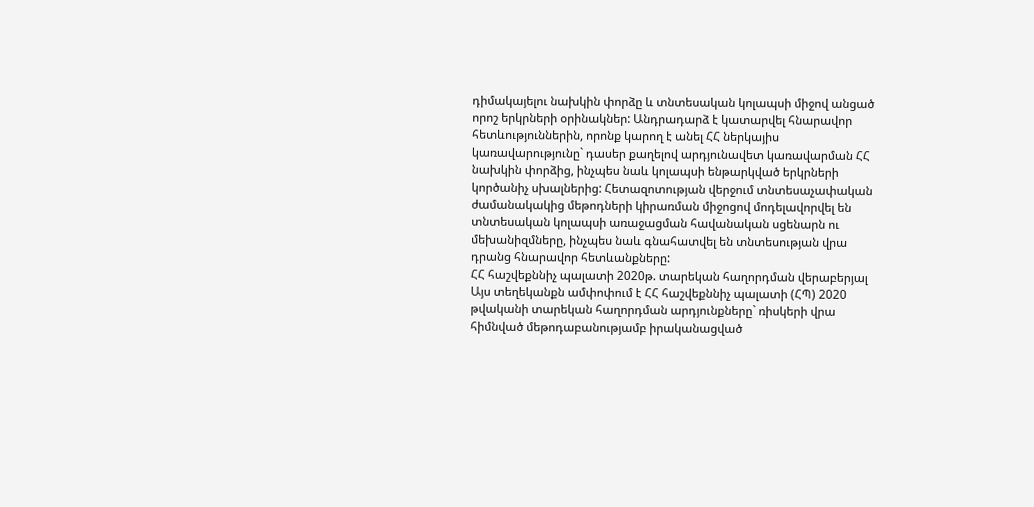դիմակայելու նախկին փորձը և տնտեսական կոլապսի միջով անցած որոշ երկրների օրինակներ: Անդրադարձ է կատարվել հնարավոր հետևություններին, որոնք կարող է անել ՀՀ ներկայիս կառավարությունը` դասեր քաղելով արդյունավետ կառավարման ՀՀ նախկին փորձից, ինչպես նաև կոլապսի ենթարկված երկրների կործանիչ սխալներից: Հետազոտության վերջում տնտեսաչափական ժամանակակից մեթոդների կիրառման միջոցով մոդելավորվել են տնտեսական կոլապսի առաջացման հավանական սցենարն ու մեխանիզմները, ինչպես նաև գնահատվել են տնտեսության վրա դրանց հնարավոր հետևանքները:
ՀՀ հաշվեքննիչ պալատի 2020թ. տարեկան հաղորդման վերաբերյալ
Այս տեղեկանքն ամփոփում է ՀՀ հաշվեքննիչ պալատի (ՀՊ) 2020 թվականի տարեկան հաղորդման արդյունքները` ռիսկերի վրա հիմնված մեթոդաբանությամբ իրականացված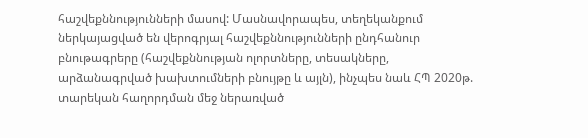հաշվեքննությունների մասով: Մասնավորապես, տեղեկանքում ներկայացված են վերոգրյալ հաշվեքննությունների ընդհանուր բնութագրերը (հաշվեքննության ոլորտները, տեսակները, արձանագրված խախտումների բնույթը և այլն), ինչպես նաև ՀՊ 2020թ. տարեկան հաղորդման մեջ ներառված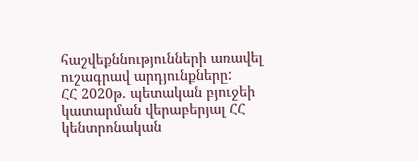հաշվեքննությունների առավել ուշագրավ արդյունքները:
ՀՀ 2020թ. պետական բյուջեի կատարման վերաբերյալ ՀՀ կենտրոնական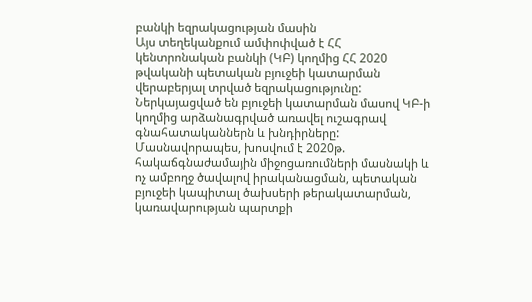բանկի եզրակացության մասին
Այս տեղեկանքում ամփոփված է ՀՀ կենտրոնական բանկի (ԿԲ) կողմից ՀՀ 2020 թվականի պետական բյուջեի կատարման վերաբերյալ տրված եզրակացությունը: Ներկայացված են բյուջեի կատարման մասով ԿԲ-ի կողմից արձանագրված առավել ուշագրավ գնահատականներն և խնդիրները: Մասնավորապես, խոսվում է 2020թ. հակաճգնաժամային միջոցառումների մասնակի և ոչ ամբողջ ծավալով իրականացման, պետական բյուջեի կապիտալ ծախսերի թերակատարման, կառավարության պարտքի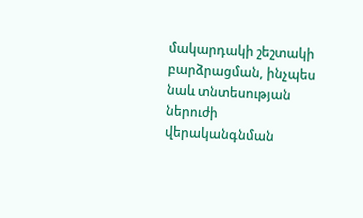մակարդակի շեշտակի բարձրացման, ինչպես նաև տնտեսության ներուժի վերականգնման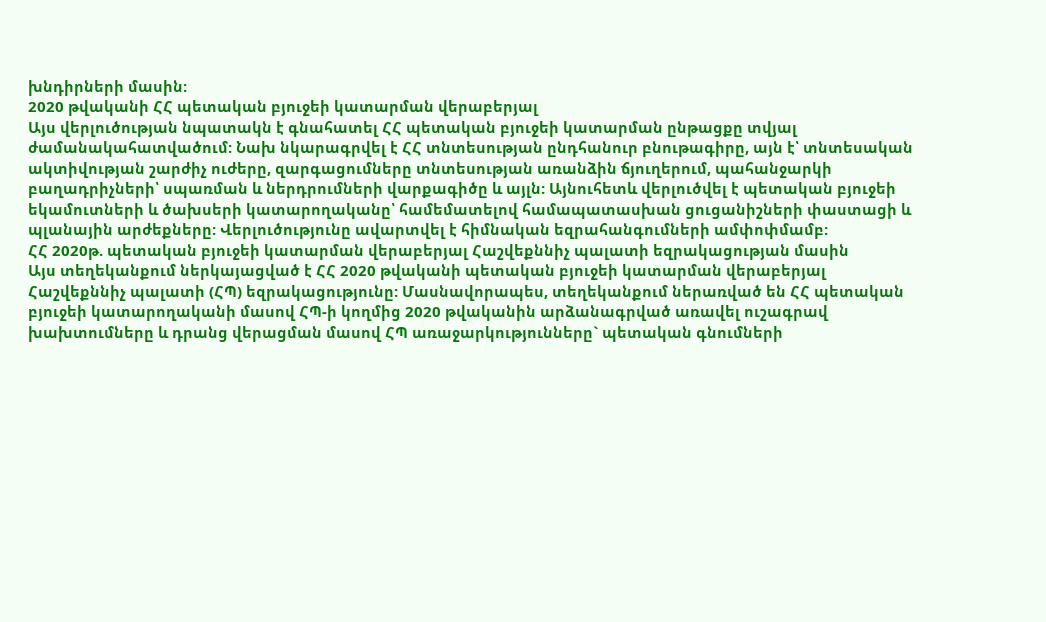խնդիրների մասին:
2020 թվականի ՀՀ պետական բյուջեի կատարման վերաբերյալ
Այս վերլուծության նպատակն է գնահատել ՀՀ պետական բյուջեի կատարման ընթացքը տվյալ ժամանակահատվածում: Նախ նկարագրվել է ՀՀ տնտեսության ընդհանուր բնութագիրը, այն է՝ տնտեսական ակտիվության շարժիչ ուժերը, զարգացումները տնտեսության առանձին ճյուղերում, պահանջարկի բաղադրիչների՝ սպառման և ներդրումների վարքագիծը և այլն: Այնուհետև վերլուծվել է պետական բյուջեի եկամուտների և ծախսերի կատարողականը՝ համեմատելով համապատասխան ցուցանիշների փաստացի և պլանային արժեքները: Վերլուծությունը ավարտվել է հիմնական եզրահանգումների ամփոփմամբ:
ՀՀ 2020թ. պետական բյուջեի կատարման վերաբերյալ Հաշվեքննիչ պալատի եզրակացության մասին
Այս տեղեկանքում ներկայացված է ՀՀ 2020 թվականի պետական բյուջեի կատարման վերաբերյալ Հաշվեքննիչ պալատի (ՀՊ) եզրակացությունը: Մասնավորապես, տեղեկանքում ներառված են ՀՀ պետական բյուջեի կատարողականի մասով ՀՊ-ի կողմից 2020 թվականին արձանագրված առավել ուշագրավ խախտումները և դրանց վերացման մասով ՀՊ առաջարկությունները` պետական գնումների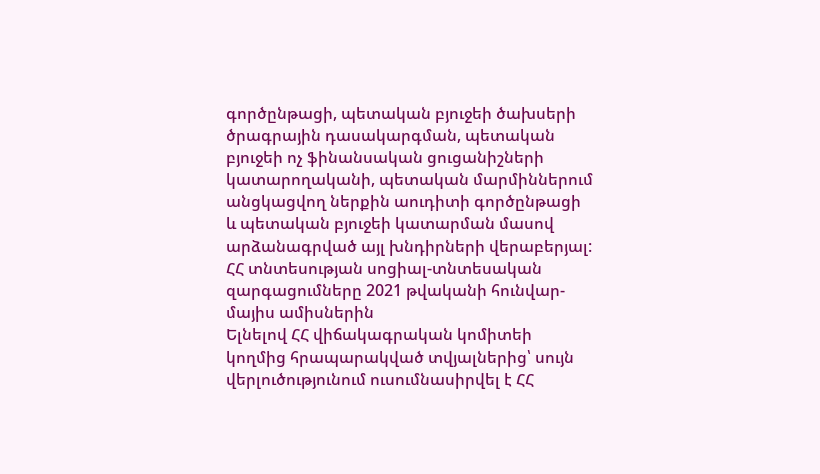գործընթացի, պետական բյուջեի ծախսերի ծրագրային դասակարգման, պետական բյուջեի ոչ ֆինանսական ցուցանիշների կատարողականի, պետական մարմիններում անցկացվող ներքին աուդիտի գործընթացի և պետական բյուջեի կատարման մասով արձանագրված այլ խնդիրների վերաբերյալ:
ՀՀ տնտեսության սոցիալ-տնտեսական զարգացումները 2021 թվականի հունվար-մայիս ամիսներին
Ելնելով ՀՀ վիճակագրական կոմիտեի կողմից հրապարակված տվյալներից՝ սույն վերլուծությունում ուսումնասիրվել է ՀՀ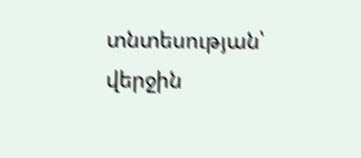տնտեսության՝ վերջին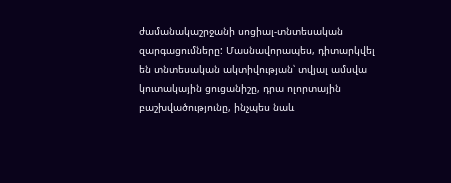ժամանակաշրջանի սոցիալ-տնտեսական զարգացումները: Մասնավորապես, դիտարկվել են տնտեսական ակտիվության՝ տվյալ ամսվա կուտակային ցուցանիշը, դրա ոլորտային բաշխվածությունը, ինչպես նաև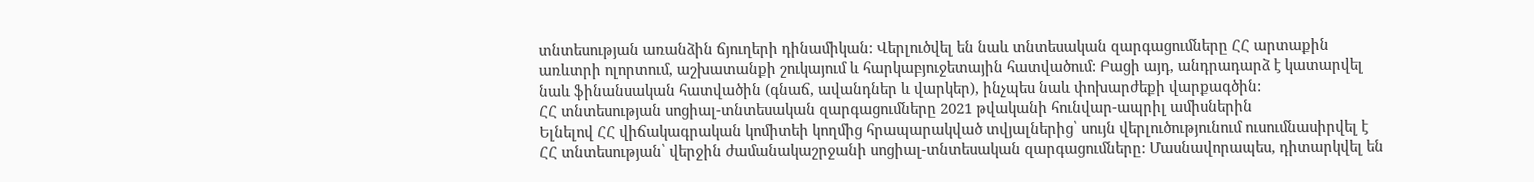տնտեսության առանձին ճյուղերի դինամիկան: Վերլուծվել են նաև տնտեսական զարգացումները ՀՀ արտաքին առևտրի ոլորտում, աշխատանքի շուկայում և հարկաբյուջետային հատվածում: Բացի այդ, անդրադարձ է կատարվել նաև ֆինանսական հատվածին (գնաճ, ավանդներ և վարկեր), ինչպես նաև փոխարժեքի վարքագծին:
ՀՀ տնտեսության սոցիալ-տնտեսական զարգացումները 2021 թվականի հունվար-ապրիլ ամիսներին
Ելնելով ՀՀ վիճակագրական կոմիտեի կողմից հրապարակված տվյալներից՝ սույն վերլուծությունում ուսումնասիրվել է ՀՀ տնտեսության՝ վերջին ժամանակաշրջանի սոցիալ-տնտեսական զարգացումները: Մասնավորապես, դիտարկվել են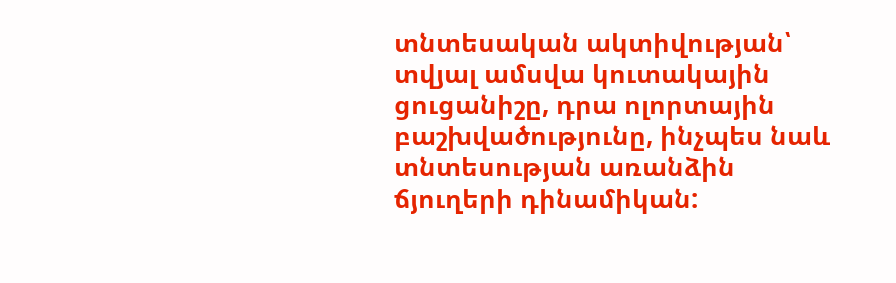տնտեսական ակտիվության՝ տվյալ ամսվա կուտակային ցուցանիշը, դրա ոլորտային բաշխվածությունը, ինչպես նաև տնտեսության առանձին ճյուղերի դինամիկան: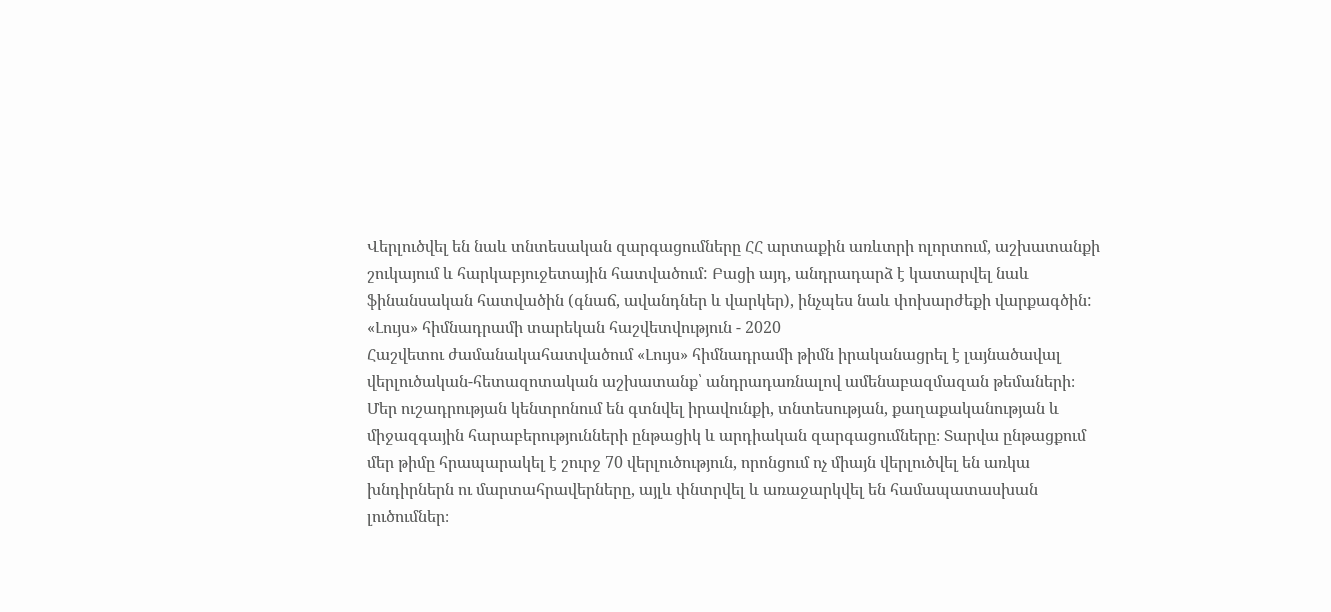Վերլուծվել են նաև տնտեսական զարգացումները ՀՀ արտաքին առևտրի ոլորտում, աշխատանքի շուկայում և հարկաբյուջետային հատվածում: Բացի այդ, անդրադարձ է կատարվել նաև ֆինանսական հատվածին (գնաճ, ավանդներ և վարկեր), ինչպես նաև փոխարժեքի վարքագծին:
«Լույս» հիմնադրամի տարեկան հաշվետվություն - 2020
Հաշվետու ժամանակահատվածում «Լույս» հիմնադրամի թիմն իրականացրել է լայնածավալ վերլուծական-հետազոտական աշխատանք՝ անդրադառնալով ամենաբազմազան թեմաների։
Մեր ուշադրության կենտրոնում են գտնվել իրավունքի, տնտեսության, քաղաքականության և միջազգային հարաբերությունների ընթացիկ և արդիական զարգացումները։ Տարվա ընթացքում մեր թիմը հրապարակել է շուրջ 70 վերլուծություն, որոնցում ոչ միայն վերլուծվել են առկա խնդիրներն ու մարտահրավերները, այլև փնտրվել և առաջարկվել են համապատասխան լուծումներ։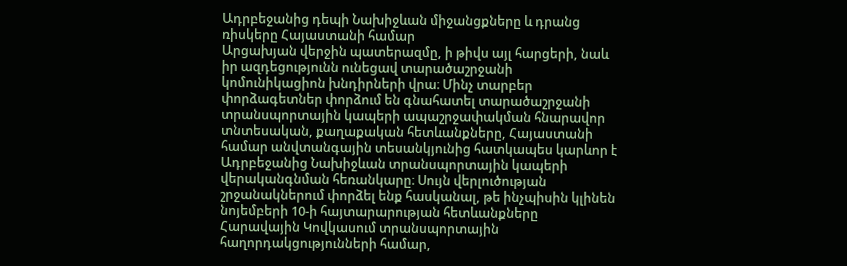Ադրբեջանից դեպի Նախիջևան միջանցքները և դրանց ռիսկերը Հայաստանի համար
Արցախյան վերջին պատերազմը, ի թիվս այլ հարցերի, նաև իր ազդեցությունն ունեցավ տարածաշրջանի կոմունիկացիոն խնդիրների վրա։ Մինչ տարբեր փորձագետներ փորձում են գնահատել տարածաշրջանի տրանսպորտային կապերի ապաշրջափակման հնարավոր տնտեսական, քաղաքական հետևանքները, Հայաստանի համար անվտանգային տեսանկյունից հատկապես կարևոր է Ադրբեջանից Նախիջևան տրանսպորտային կապերի վերականգնման հեռանկարը։ Սույն վերլուծության շրջանակներում փորձել ենք հասկանալ, թե ինչպիսին կլինեն նոյեմբերի 10-ի հայտարարության հետևանքները Հարավային Կովկասում տրանսպորտային հաղորդակցությունների համար,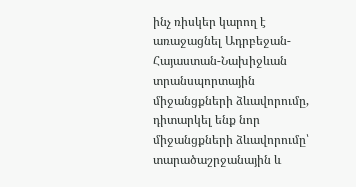ինչ ռիսկեր կարող է առաջացնել Ադրբեջան-Հայաստան-Նախիջևան տրանսպորտային միջանցքների ձևավորումը, դիտարկել ենք նոր միջանցքների ձևավորումը՝ տարածաշրջանային և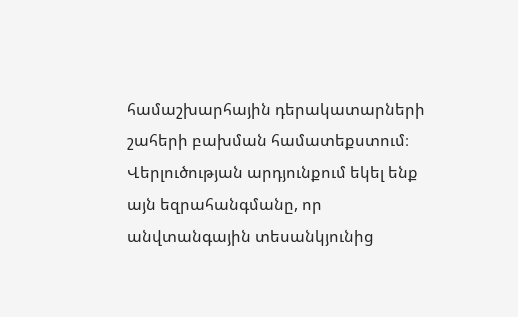համաշխարհային դերակատարների շահերի բախման համատեքստում։
Վերլուծության արդյունքում եկել ենք այն եզրահանգմանը, որ անվտանգային տեսանկյունից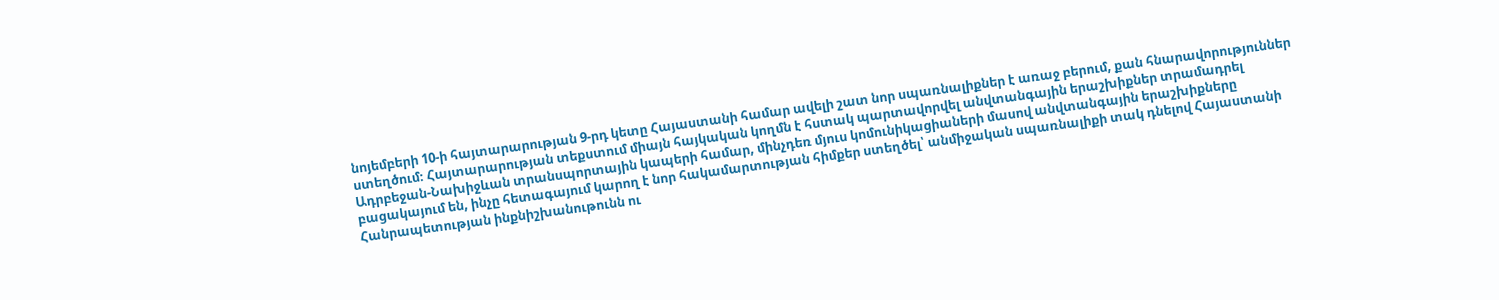նոյեմբերի 10-ի հայտարարության 9-րդ կետը Հայաստանի համար ավելի շատ նոր սպառնալիքներ է առաջ բերում, քան հնարավորություններ ստեղծում։ Հայտարարության տեքստում միայն հայկական կողմն է հստակ պարտավորվել անվտանգային երաշխիքներ տրամադրել Ադրբեջան-Նախիջևան տրանսպորտային կապերի համար, մինչդեռ մյուս կոմունիկացիաների մասով անվտանգային երաշխիքները բացակայում են, ինչը հետագայում կարող է նոր հակամարտության հիմքեր ստեղծել՝ անմիջական սպառնալիքի տակ դնելով Հայաստանի Հանրապետության ինքնիշխանութունն ու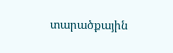տարածքային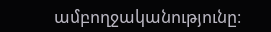ամբողջականությունը։